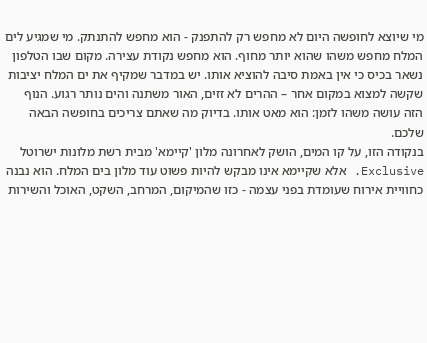מי שיוצא לחופשה היום לא מחפש רק להתפנק - הוא מחפש להתנתק. מי שמגיע לים המלח מחפש משהו שהוא יותר מחוף. הוא מחפש נקודת עצירה. מקום שבו הטלפון נשאר בכיס כי אין באמת סיבה להוציא אותו. יש במדבר שמקיף את ים המלח יציבות שקשה למצוא במקום אחר – ההרים לא זזים, האור משתנה והים נותר רגוע. הנוף הזה עושה משהו לזמן: הוא מאט אותו. בדיוק מה שאתם צריכים בחופשה הבאה שלכם.
בנקודה הזו, על קו המים, הושק לאחרונה מלון 'קיימא' מבית רשת מלונות ישרוטל Exclusive. אלא שקיימא אינו מבקש להיות פשוט עוד מלון בים המלח. הוא נבנה כחוויית אירוח שעומדת בפני עצמה - כזו שהמיקום, המרחב, השקט, האוכל והשירות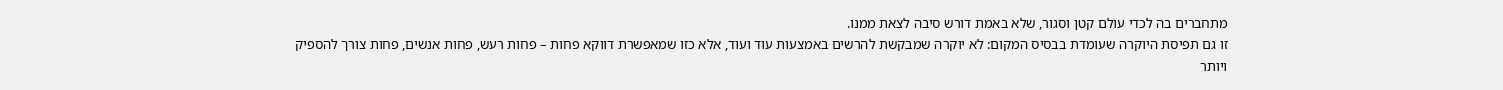מתחברים בה לכדי עולם קטן וסגור, שלא באמת דורש סיבה לצאת ממנו.
זו גם תפיסת היוקרה שעומדת בבסיס המקום: לא יוקרה שמבקשת להרשים באמצעות עוד ועוד, אלא כזו שמאפשרת דווקא פחות – פחות רעש, פחות אנשים, פחות צורך להספיק ויותר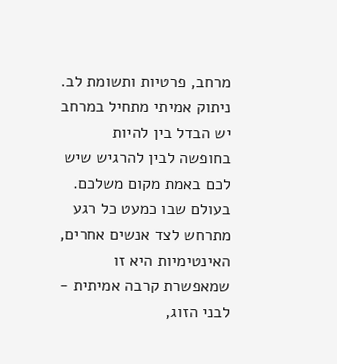מרחב, פרטיות ותשומת לב.
ניתוק אמיתי מתחיל במרחב
יש הבדל בין להיות בחופשה לבין להרגיש שיש לכם באמת מקום משלכם. בעולם שבו כמעט כל רגע מתרחש לצד אנשים אחרים, האינטימיות היא זו שמאפשרת קרבה אמיתית - לבני הזוג,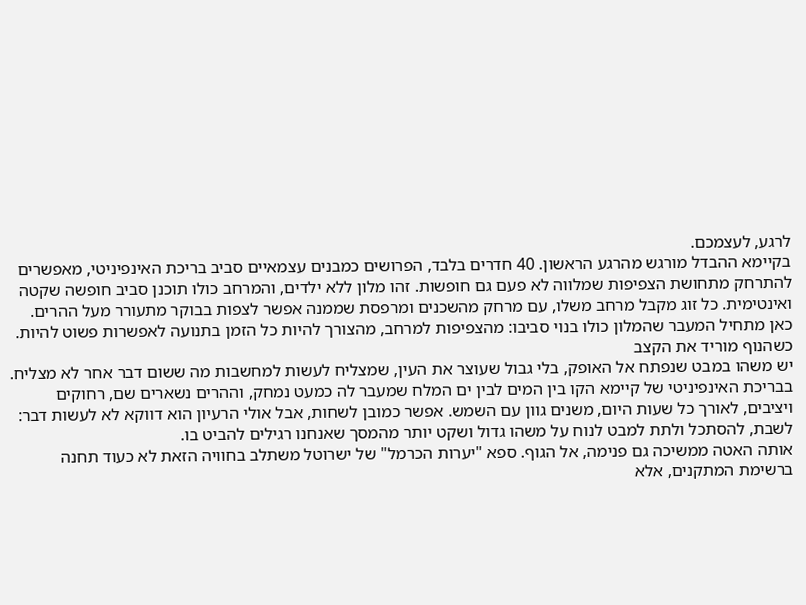לרגע, לעצמכם.
בקיימא ההבדל מורגש מהרגע הראשון. 40 חדרים בלבד, הפרושים כמבנים עצמאיים סביב בריכת האינפיניטי, מאפשרים להתרחק מתחושת הצפיפות שמלווה לא פעם גם חופשות. זהו מלון ללא ילדים, והמרחב כולו תוכנן סביב חופשה שקטה ואינטימית. כל זוג מקבל מרחב משלו, עם מרחק מהשכנים ומרפסת שממנה אפשר לצפות בבוקר מתעורר מעל ההרים. כאן מתחיל המעבר שהמלון כולו בנוי סביבו: מהצפיפות למרחב, מהצורך להיות כל הזמן בתנועה לאפשרות פשוט להיות.
כשהנוף מוריד את הקצב
יש משהו במבט שנפתח אל האופק, בלי גבול שעוצר את העין, שמצליח לעשות למחשבות מה ששום דבר אחר לא מצליח. בבריכת האינפיניטי של קיימא הקו בין המים לבין ים המלח שמעבר לה כמעט נמחק, וההרים נשארים שם, רחוקים ויציבים, לאורך כל שעות היום, משנים גוון עם השמש. אפשר כמובן לשחות, אבל אולי הרעיון הוא דווקא לא לעשות דבר: לשבת, להסתכל ולתת למבט לנוח על משהו גדול ושקט יותר מהמסך שאנחנו רגילים להביט בו.
אותה האטה ממשיכה גם פנימה, אל הגוף. ספא "יערות הכרמל" של ישרוטל משתלב בחוויה הזאת לא כעוד תחנה ברשימת המתקנים, אלא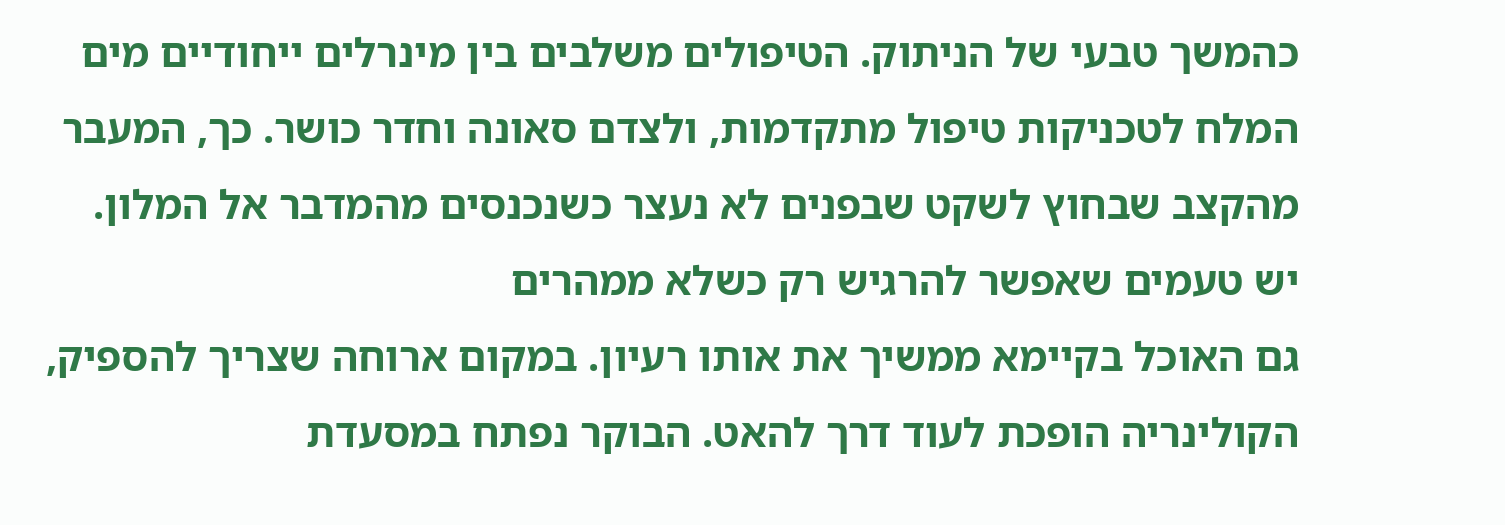כהמשך טבעי של הניתוק. הטיפולים משלבים בין מינרלים ייחודיים מים המלח לטכניקות טיפול מתקדמות, ולצדם סאונה וחדר כושר. כך, המעבר מהקצב שבחוץ לשקט שבפנים לא נעצר כשנכנסים מהמדבר אל המלון.
יש טעמים שאפשר להרגיש רק כשלא ממהרים
גם האוכל בקיימא ממשיך את אותו רעיון. במקום ארוחה שצריך להספיק, הקולינריה הופכת לעוד דרך להאט. הבוקר נפתח במסעדת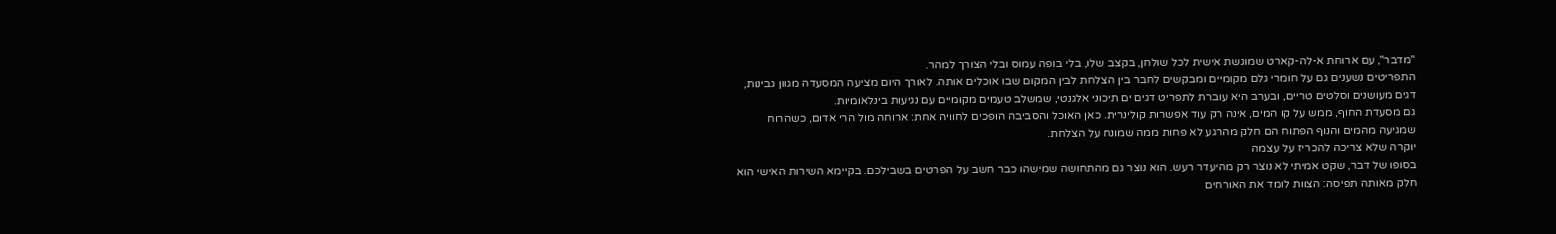"מדבר", עם ארוחת א-לה-קארט שמוגשת אישית לכל שולחן, בקצב שלו, בלי בופה עמוס ובלי הצורך למהר.
התפריטים נשענים גם על חומרי גלם מקומיים ומבקשים לחבר בין הצלחת לבין המקום שבו אוכלים אותה. לאורך היום מציעה המסעדה מגוון גבינות, דגים מעושנים וסלטים טריים, ובערב היא עוברת לתפריט דגים ים תיכוני אלגנטי, שמשלב טעמים מקומיים עם נגיעות בינלאומיות.
גם מסעדת החוף, ממש על קו המים, אינה רק עוד אפשרות קולינרית. כאן האוכל והסביבה הופכים לחוויה אחת: ארוחה מול הרי אדום, כשהרוח שמגיעה מהמים והנוף הפתוח הם חלק מהרגע לא פחות ממה שמונח על הצלחת.
יוקרה שלא צריכה להכריז על עצמה
בסופו של דבר, שקט אמיתי לא נוצר רק מהיעדר רעש. הוא נוצר גם מהתחושה שמישהו כבר חשב על הפרטים בשבילכם. בקיימא השירות האישי הוא חלק מאותה תפיסה: הצוות לומד את האורחים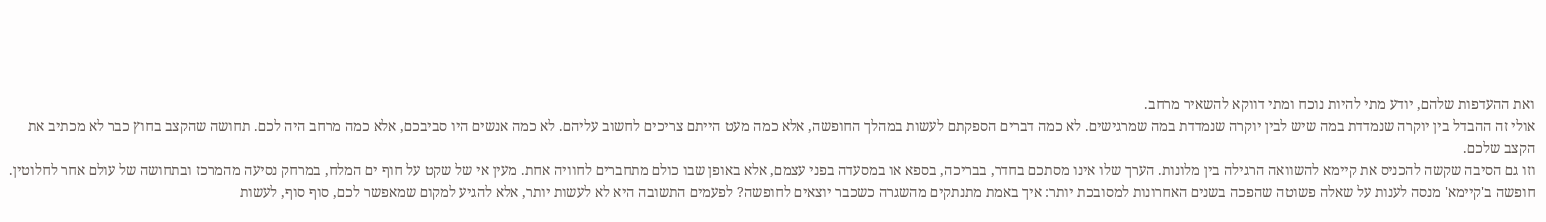ואת ההעדפות שלהם, יודע מתי להיות נוכח ומתי דווקא להשאיר מרחב.
אולי זה ההבדל בין יוקרה שנמדדת במה שיש לבין יוקרה שנמדדת במה שמרגישים. לא כמה דברים הספקתם לעשות במהלך החופשה, אלא כמה מעט הייתם צריכים לחשוב עליהם. לא כמה אנשים היו סביבכם, אלא כמה מרחב היה לכם. תחושה שהקצב בחוץ כבר לא מכתיב את הקצב שלכם.
וזו גם הסיבה שקשה להכניס את קיימא להשוואה הרגילה בין מלונות. הערך שלו אינו מסתכם בחדר, בבריכה, בספא או במסעדה בפני עצמם, אלא באופן שבו כולם מתחברים לחוויה אחת. מעין אי של שקט על חוף ים המלח, במרחק נסיעה מהמרכז ובתחושה של עולם אחר לחלוטין.
חופשה ב'קיימא' מנסה לענות על שאלה פשוטה שהפכה בשנים האחרונות למסובכת יותר: איך באמת מתנתקים מהשגרה כשכבר יוצאים לחופשה? לפעמים התשובה היא לא לעשות יותר, אלא להגיע למקום שמאפשר לכם, סוף סוף, לעשות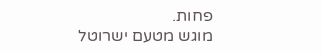פחות.
מוגש מטעם ישרוטל